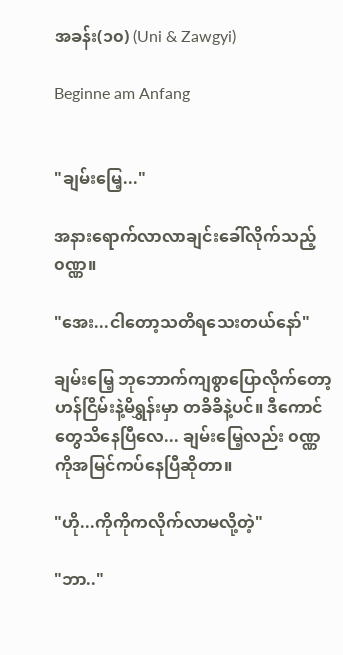အခန်း(၁၀) (Uni & Zawgyi)

Beginne am Anfang


"ချမ်းမြေ့..."

အနားရောက်လာလာချင်းခေါ်လိုက်သည့် ၀ဏ္ဏ။

"အေး...ငါတော့သတိရသေးတယ်နော်"

ချမ်းမြေ့ ဘုဘောက်ကျစွာပြောလိုက်တော့ ဟန်ငြိမ်းနဲ့မိရွှန်းမှာ တခိခိနဲ့ပင်။ ဒီကောင်တွေသိနေပြီလေ... ချမ်းမြေ့လည်း ၀ဏ္ဏကိုအမြင်ကပ်နေပြီဆိုတာ။

"ဟို...ကိုကိုကလိုက်လာမလို့တဲ့"

"ဘာ.."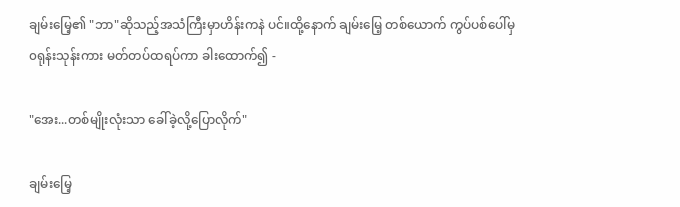ချမ်းမြေ့၏ "ဘာ"ဆိုသည့်အသံကြီးမှာဟိန်းကနဲ ပင်။ထို့နောက် ချမ်းမြေ့ တစ်ယောက် ကွပ်ပစ်ပေါ်မှ ၀ရုန်းသုန်းကား မတ်တပ်ထရပ်ကာ ခါးထောက်၍ -

"အေး...တစ်မျိုးလုံးသာ ခေါ်ခဲ့လို့ပြောလိုက်"

ချမ်းမြေ့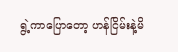ရွဲ့ကာပြောတော့ ဟန်ငြိမ်းနဲ့မိ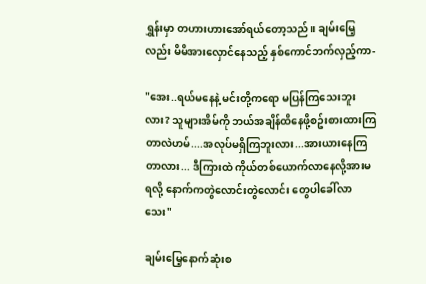ရွှန်းမှာ တဟားဟားအော်ရယ်တော့သည်။ ချမ်းမြေ့လည်း မိမိအားလှောင်နေသည့် နှစ်ကောင်ဘက်လှည့်ကာ-

"အေး..ရယ်မနေနဲ့ မင်းတို့ကရော မပြန်ကြသေးဘူးလား? သူများအိမ်ကို ဘယ်အချိန်ထိနေဖို့စဥ်းစားထားကြတာလဲဟမ်....အလုပ်မရှိကြဘူးလား...အားယားနေကြတာလား... ဒီကြားထဲ ကိုယ်တစ်ယောက်လာနေလို့အားမရလို့ နောက်ကတွဲလောင်းတွဲလောင်း တွေပါခေါ်လာသေး"

ချမ်းမြေ့နောက်ဆုံးစ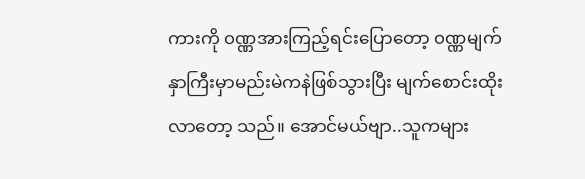ကားကို ၀ဏ္ဏအားကြည့်ရင်းပြောတော့ ၀ဏ္ဏမျက်နှာကြီးမှာမည်းမဲကနဲဖြစ်သွားပြီး မျက်စောင်းထိုးလာတော့ သည်။ အောင်မယ်ဗျာ..သူကများ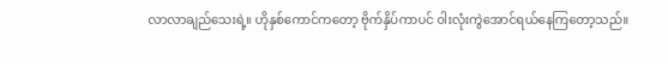လာလာချည်သေးရဲ့။ ဟိုနှစ်ကောင်ကတော့ ဗိုက်နှိပ်ကာပင် ၀ါးလုံးကွဲအောင်ရယ်နေကြတော့သည်။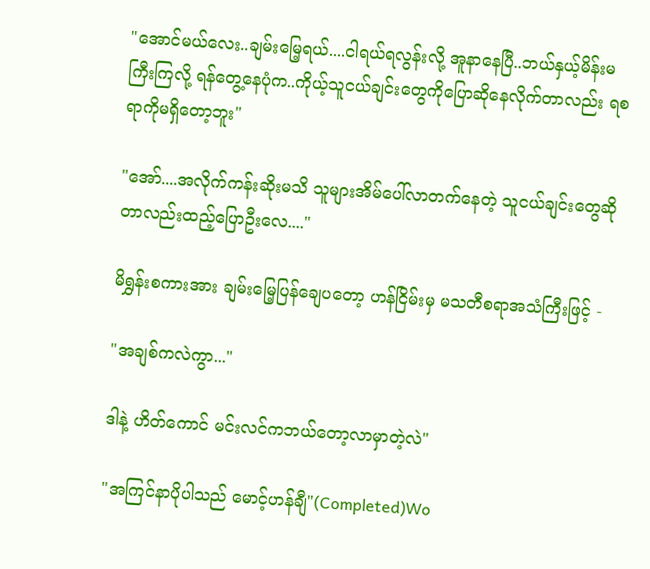"အောင်မယ်လေး..ချမ်းမြေ့ရယ်....ငါရယ်ရလွန်းလို့ အူနာနေပြီ..ဘယ်နှယ့်မိန်းမကြီးကြလို့ ရန်တွေ့နေပုံက..ကိုယ့်သူငယ်ချင်းတွေကိုပြောဆိုနေလိုက်တာလည်း ရစရာကိုမရှိတော့ဘူး"

"အော်....အလိုက်ကန်းဆိုးမသိ သူများအိမ်ပေါ်လာတက်နေတဲ့ သူငယ်ချင်းတွေဆိုတာလည်းထည့်ပြောဦးလေ...."

မိရွှန်းစကားအား ချမ်းမြေ့ပြန်ချေပတော့ ဟန်ငြိမ်းမှ မသတီစရာအသံကြီးဖြင့် -

"အချစ်ကလဲကွာ..."

ဒါနဲ့ ဟိတ်ကောင် မင်းလင်ကဘယ်တော့လာမှာတဲ့လဲ"

"အကြင်နာပိုပါသည် မောင့်ဟန်ချီ"(Completed)Wo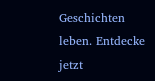Geschichten leben. Entdecke jetzt